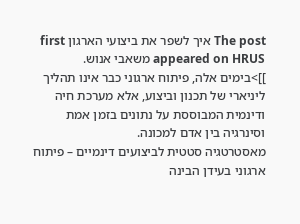The post איך לשפר את ביצועי הארגון first appeared on HRUS משאבי אנוש.
]]>בימים אלה, פיתוח ארגוני כבר אינו תהליך ליניארי של תכנון וביצוע, אלא מערכת חיה ודינמית המבוססת על נתונים בזמן אמת וסינרגיה בין אדם למכונה.
מאסטרטגיה סטטית לביצועים דינמיים – פיתוח ארגוני בעידן הבינה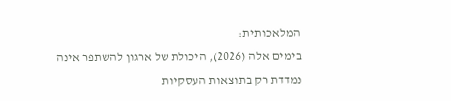המלאכותית:
בימים אלה (2026), היכולת של ארגון להשתפר אינה נמדדת רק בתוצאות העסקיות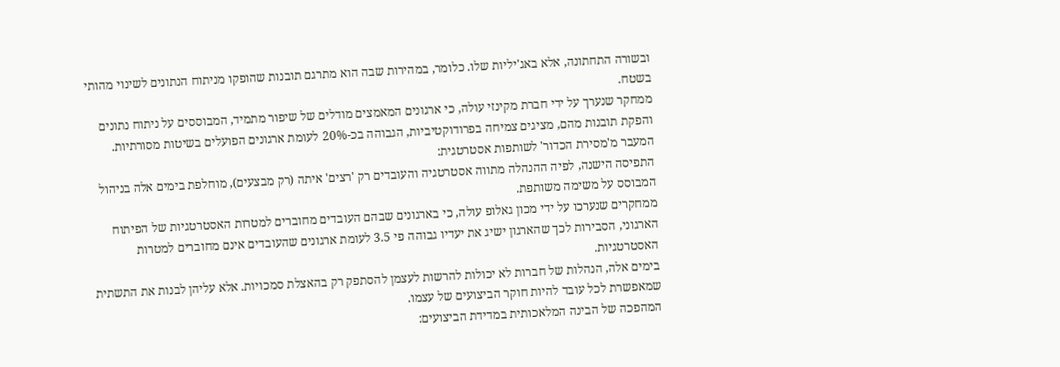ובשורה התחתונה, אלא באג'יליות שלו. כלומר, במהירות שבה הוא מתרגם תובנות שהופקו מניתוח הנתונים לשינוי מהותי בשטח.
ממחקר שנערך על ידי חברת מקינזי עולה, כי ארגונים המאמצים מודלים של שיפור מתמיד, המבוססים על ניתוח נתונים והפקת תובנות מהם, מציגים צמיחה בפרודוקטיביות, הגבוהה בכ-20% לעומת ארגונים הפועלים בשיטות מסורתיות.
המעבר מ'מסירת הכדור' לשותפות אסטרטגית:
התפיסה הישנה, לפיה ההנהלה מתווה אסטרטגיה והעובדים רק 'רצים' איתה (רק מבצעים), מוחלפת בימים אלה בניהול המבוסס על משימה משותפת.
ממחקרים שנערכו על ידי מכון גאלופ עולה, כי בארגונים שבהם העובדים מחוברים למטרות האסטרטגיות של הפיתוח הארגוני, הסבירות לכך שהארגון ישיג את יעדיו גבוהה פי 3.5 לעומת ארגונים שהעובדים אינם מחוברים למטרות האסטרטגיות.
בימים אלה, הנהלות של חברות לא יכולות להרשות לעצמן להסתפק רק בהאצלת סמכויות. אלא עליהן לבנות את התשתית שמאפשרת לכל עובד להיות חוקר הביצועים של עצמו.
המהפכה של הבינה המלאכותית במדידת הביצועים: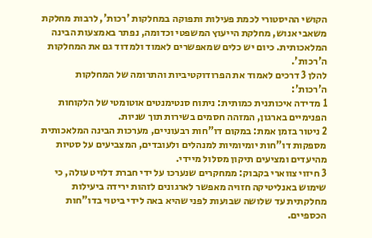הקושי ההיסטורי לכמת פעילות ותפוקה במחלקות 'רכות', לרבות מחלקת משאבי אנוש, מחלקת הייעוץ המשפטי וכדומה, נפתר באמצעות הבינה המלאכותית. כיום יש כלים שמאפשרים לאמוד ולמדוד גם את המחלקות ה'רכות'.
להלן 3 דרכים לאמוד את הפרודוקטיביות והתרומה של המחלקות ה'רכות':
1 מדידה איכותנית כמותית: ניתוח סנטימנטים אוטומטי של הלקוחות הפנימיים בארגון, המזהה חסמים בשירות תוך שניות.
2 ניטור בזמן אמת: במקום דו"חות רבעוניים, מערכות הבינה המלאכותית מספקות דו"חות יומיומיות למנהלים ולעובדים, המצביעים על סטיות מהיעדים ומציעים תיקון מסלול מיידי.
3 חיזוי צווארי בקבוק: ממחקרים שנערכו על ידי חברת דלויט עולה, כי שימוש באנליטיקה חזויה מאפשר לארגונים לזהות ירידה ביעילות מחלקתית עד שלושה שבועות לפני שהיא באה לידי ביטוי בדו"חות הכספיים.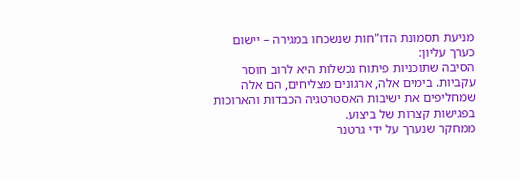מניעת תסמונת הדו"חות שנשכחו במגירה – יישום כערך עליון:
הסיבה שתוכניות פיתוח נכשלות היא לרוב חוסר עקביות. בימים אלה, ארגונים מצליחים, הם אלה שמחליפים את ישיבות האסטרטגיה הכבדות והארוכות בפגישות קצרות של ביצוע.
ממחקר שנערך על ידי גרטנר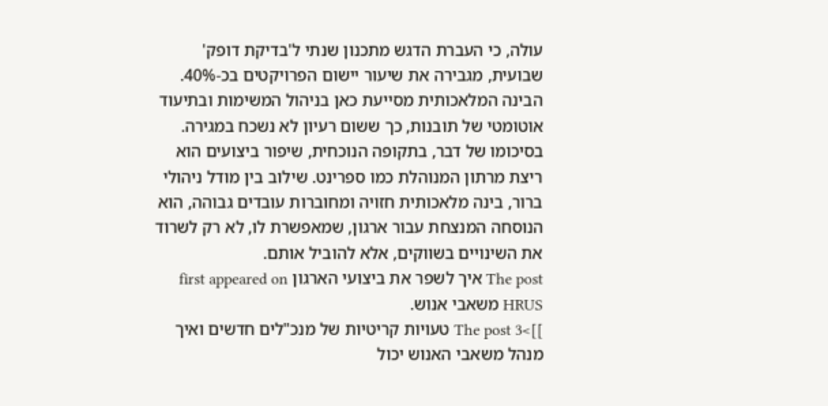עולה, כי העברת הדגש מתכנון שנתי ל'בדיקת דופק' שבועית, מגבירה את שיעור יישום הפרויקטים בכ-40%.
הבינה המלאכותית מסייעת כאן בניהול המשימות ובתיעוד אוטומטי של תובנות, כך ששום רעיון לא נשכח במגירה.
בסיכומו של דבר, בתקופה הנוכחית, שיפור ביצועים הוא ריצת מרתון המנוהלת כמו ספרינט. שילוב בין מודל ניהולי ברור, בינה מלאכותית חזויה ומחוברות עובדים גבוהה, הוא הנוסחה המנצחת עבור ארגון, שמאפשרת לו, לא רק לשרוד את השינויים בשווקים, אלא להוביל אותם.
The post איך לשפר את ביצועי הארגון first appeared on HRUS משאבי אנוש.
]]>The post 3 טעויות קריטיות של מנכ"לים חדשים ואיך מנהל משאבי האנוש יכול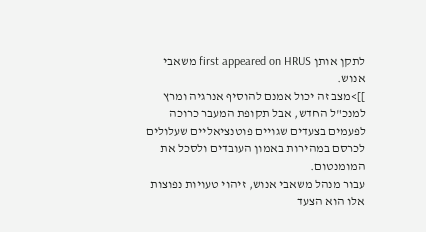לתקן אותן first appeared on HRUS משאבי אנוש.
]]>מצב זה יכול אמנם להוסיף אנרגיה ומרץ למנכ"ל החדש, אבל תקופת המעבר כרוכה לפעמים בצעדים שגויים פוטנציאליים שעלולים לכרסם במהירות באמון העובדים ולסכל את המומנטום.
עבור מנהל משאבי אנוש, זיהוי טעויות נפוצות אלו הוא הצעד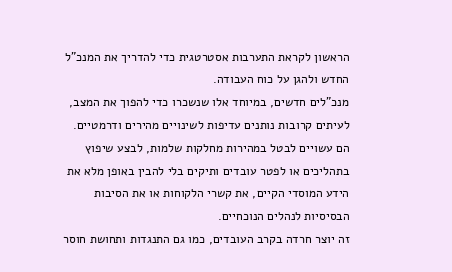הראשון לקראת התערבות אסטרטגית כדי להדריך את המנכ"ל החדש ולהגן על כוח העבודה.
מנכ"לים חדשים, במיוחד אלו שנשכרו כדי להפוך את המצב, לעיתים קרובות נותנים עדיפות לשינויים מהירים ודרמטיים.
הם עשויים לבטל במהירות מחלקות שלמות, לבצע שיפוץ בתהליכים או לפטר עובדים ותיקים בלי להבין באופן מלא את הידע המוסדי הקיים, את קשרי הלקוחות או את הסיבות הבסיסיות לנהלים הנוכחיים.
זה יוצר חרדה בקרב העובדים, כמו גם התנגדות ותחושת חוסר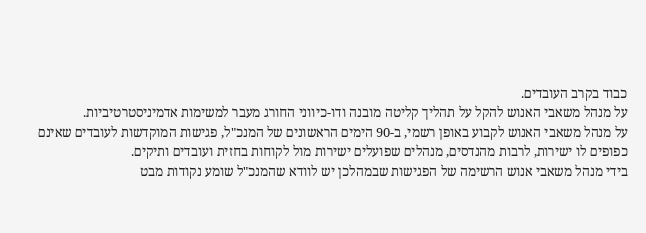כבוד בקרב העובדים.
על מנהל משאבי האנוש להקל על תהליך קליטה מובנה ודו-כיווני החורג מעבר למשימות אדמיניסטרטיביות.
על מנהל משאבי האנוש לקבוע באופן רשמי, ב-90 הימים הראשונים של המנכ"ל, פגישות המוקדשות לעובדים שאינם כפופים לו ישירות, לרבות מהנדסים, מנהלים שפועלים ישירות מול לקוחות בחזית ועובדים ותיקים.
בידי מנהל משאבי אנוש הרשימה של הפגישות שבמהלכן יש לוודא שהמנכ"ל שומע נקודות מבט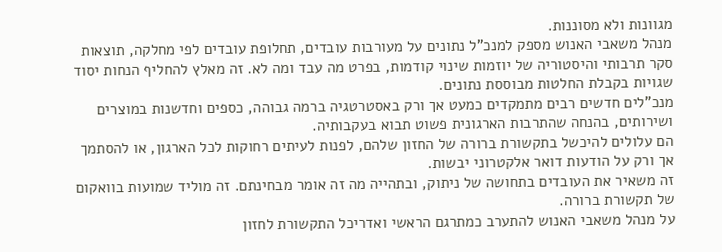מגוונות ולא מסוננות.
מנהל משאבי האנוש מספק למנכ"ל נתונים על מעורבות עובדים, תחלופת עובדים לפי מחלקה, תוצאות סקר תרבותי והיסטוריה של יוזמות שינוי קודמות, בפרט מה עבד ומה לא. זה מאלץ להחליף הנחות יסוד שגויות בקבלת החלטות מבוססת נתונים.
מנכ"לים חדשים רבים מתמקדים כמעט אך ורק באסטרטגיה ברמה גבוהה, כספים וחדשנות במוצרים ושירותים, בהנחה שהתרבות הארגונית פשוט תבוא בעקבותיה.
הם עלולים להיכשל בתקשורת ברורה של החזון שלהם, לפנות לעיתים רחוקות לכל הארגון, או להסתמך אך ורק על הודעות דואר אלקטרוני יבשות.
זה משאיר את העובדים בתחושה של ניתוק, ובתהייה מה זה אומר מבחינתם. זה מוליד שמועות בוואקום של תקשורת ברורה.
על מנהל משאבי האנוש להתערב כמתרגם הראשי ואדריכל התקשורת לחזון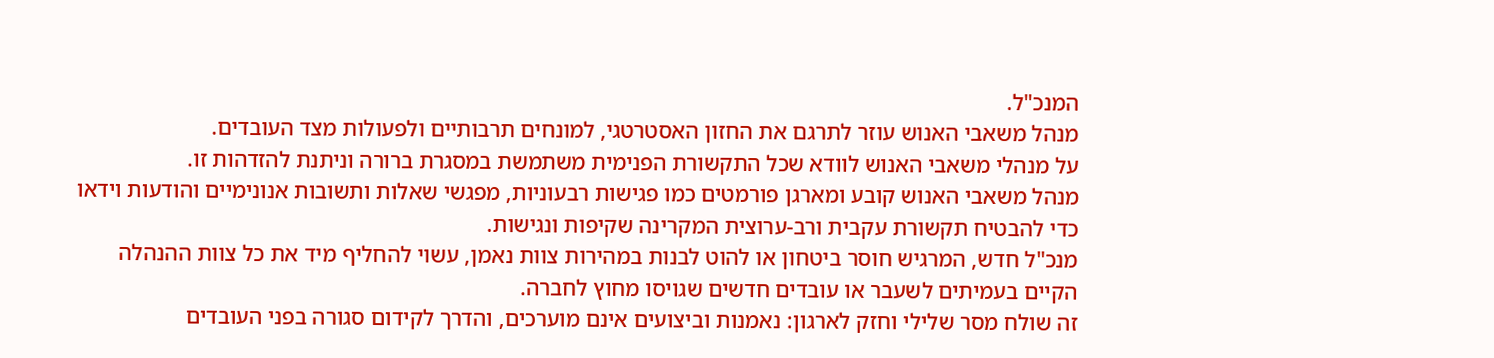המנכ"ל.
מנהל משאבי האנוש עוזר לתרגם את החזון האסטרטגי, למונחים תרבותיים ולפעולות מצד העובדים.
על מנהלי משאבי האנוש לוודא שכל התקשורת הפנימית משתמשת במסגרת ברורה וניתנת להזדהות זו.
מנהל משאבי האנוש קובע ומארגן פורמטים כמו פגישות רבעוניות, מפגשי שאלות ותשובות אנונימיים והודעות וידאו כדי להבטיח תקשורת עקבית ורב-ערוצית המקרינה שקיפות ונגישות.
מנכ"ל חדש, המרגיש חוסר ביטחון או להוט לבנות במהירות צוות נאמן, עשוי להחליף מיד את כל צוות ההנהלה הקיים בעמיתים לשעבר או עובדים חדשים שגויסו מחוץ לחברה.
זה שולח מסר שלילי וחזק לארגון: נאמנות וביצועים אינם מוערכים, והדרך לקידום סגורה בפני העובדים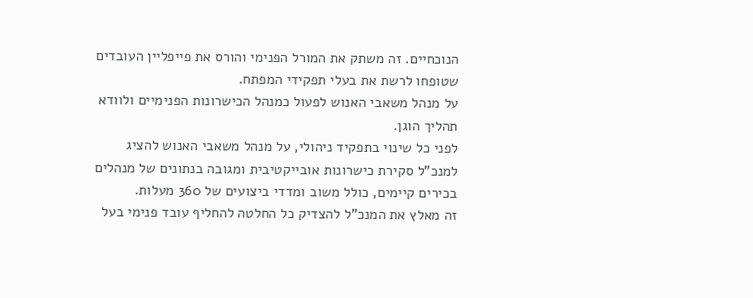הנוכחיים. זה משתק את המורל הפנימי והורס את פייפליין העובדים שטופחו לרשת את בעלי תפקידי המפתח.
על מנהל משאבי האנוש לפעול כמנהל הכישרונות הפנימיים ולוודא תהליך הוגן.
לפני כל שינוי בתפקיד ניהולי, על מנהל משאבי האנוש להציג למנכ"ל סקירת כישרונות אובייקטיבית ומגובה בנתונים של מנהלים בכירים קיימים, כולל משוב ומדדי ביצועים של 360 מעלות.
זה מאלץ את המנכ"ל להצדיק כל החלטה להחליף עובד פנימי בעל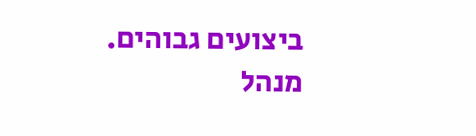ביצועים גבוהים.
מנהל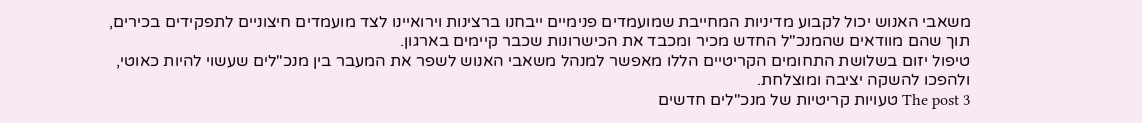משאבי האנוש יכול לקבוע מדיניות המחייבת שמועמדים פנימיים ייבחנו ברצינות וירואיינו לצד מועמדים חיצוניים לתפקידים בכירים, תוך שהם מוודאים שהמנכ"ל החדש מכיר ומכבד את הכישרונות שכבר קיימים בארגון.
טיפול יזום בשלושת התחומים הקריטיים הללו מאפשר למנהל משאבי האנוש לשפר את המעבר בין מנכ"לים שעשוי להיות כאוטי, ולהפכו להשקה יציבה ומוצלחת.
The post 3 טעויות קריטיות של מנכ"לים חדשים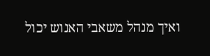ואיך מנהל משאבי האנוש יכול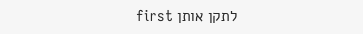לתקן אותן first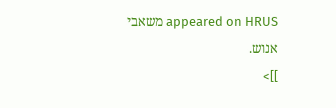appeared on HRUS משאבי אנוש.
]]>